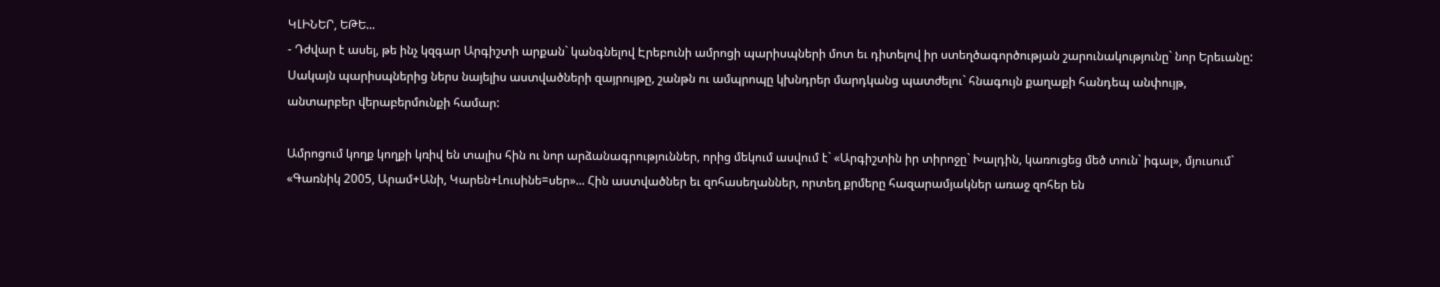ԿԼԻՆԵՐ, ԵԹԵ...
- Դժվար է ասել, թե ինչ կզգար Արգիշտի արքան` կանգնելով Էրեբունի ամրոցի պարիսպների մոտ եւ դիտելով իր ստեղծագործության շարունակությունը` նոր Երեւանը: Սակայն պարիսպներից ներս նայելիս աստվածների զայրույթը, շանթն ու ամպրոպը կխնդրեր մարդկանց պատժելու` հնագույն քաղաքի հանդեպ անփույթ, անտարբեր վերաբերմունքի համար:

Ամրոցում կողք կողքի կռիվ են տալիս հին ու նոր արձանագրություններ, որից մեկում ասվում է` «Արգիշտին իր տիրոջը` Խալդին, կառուցեց մեծ տուն` իգալ», մյուսում` «Գառնիկ 2005, Արամ+Անի, Կարեն+Լուսինե=սեր»... Հին աստվածներ եւ զոհասեղաններ, որտեղ քրմերը հազարամյակներ առաջ զոհեր են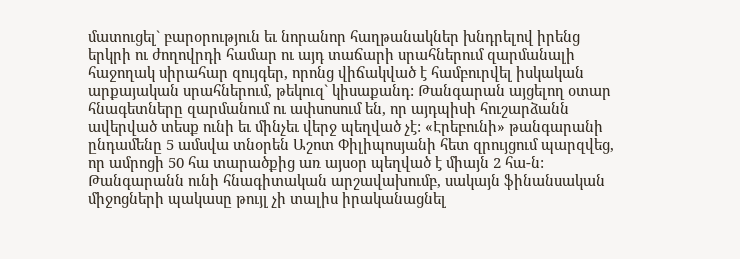մատուցել` բարօրություն եւ նորանոր հաղթանակներ խնդրելով իրենց երկրի ու ժողովրդի համար ու այդ տաճարի սրահներում զարմանալի հաջողակ սիրահար զույգեր, որոնց վիճակված է համբուրվել իսկական արքայական սրահներում, թեկուզ` կիսաքանդ: Թանգարան այցելող օտար հնագետները զարմանում ու ափսոսում են, որ այդպիսի հուշարձանն ավերված տեսք ունի եւ մինչեւ վերջ պեղված չէ: «Էրեբունի» թանգարանի ընդամենը 5 ամսվա տնօրեն Աշոտ Փիլիպոսյանի հետ զրույցում պարզվեց, որ ամրոցի 50 հա տարածքից առ այսօր պեղված է միայն 2 հա-ն: Թանգարանն ունի հնագիտական արշավախումբ, սակայն ֆինանսական միջոցների պակասը թույլ չի տալիս իրականացնել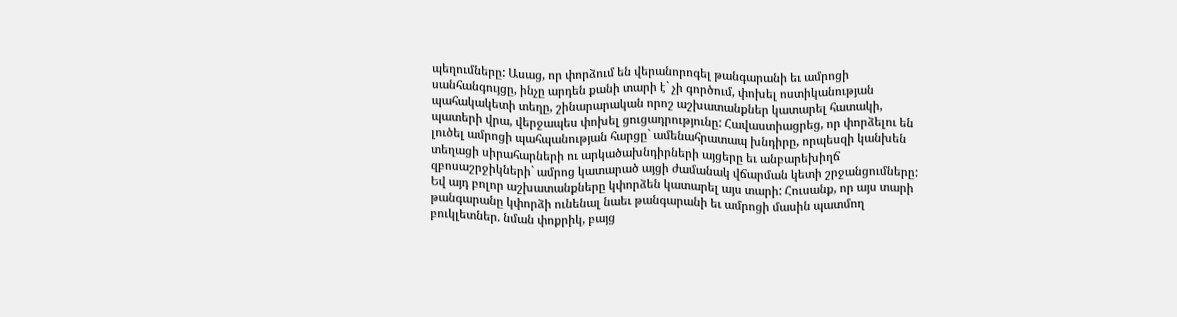պեղումները: Ասաց, որ փորձում են վերանորոգել թանգարանի եւ ամրոցի սանհանգույցը, ինչը արդեն քանի տարի է` չի գործում, փոխել ոստիկանության պահակակետի տեղը, շինարարական որոշ աշխատանքներ կատարել հատակի, պատերի վրա, վերջապես փոխել ցուցադրությունը: Հավաստիացրեց, որ փորձելու են լուծել ամրոցի պահպանության հարցը` ամենահրատապ խնդիրը, որպեսզի կանխեն տեղացի սիրահարների ու արկածախնդիրների այցերը եւ անբարեխիղճ զբոսաշրջիկների` ամրոց կատարած այցի ժամանակ վճարման կետի շրջանցումները: Եվ այդ բոլոր աշխատանքները կփորձեն կատարել այս տարի: Հուսանք, որ այս տարի թանգարանը կփորձի ունենալ նաեւ թանգարանի եւ ամրոցի մասին պատմող բուկլետներ. նման փոքրիկ, բայց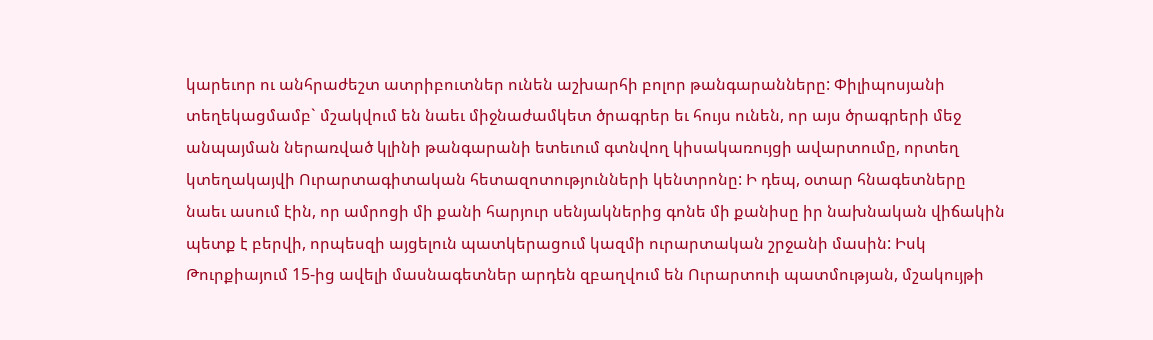կարեւոր ու անհրաժեշտ ատրիբուտներ ունեն աշխարհի բոլոր թանգարանները: Փիլիպոսյանի տեղեկացմամբ` մշակվում են նաեւ միջնաժամկետ ծրագրեր եւ հույս ունեն, որ այս ծրագրերի մեջ անպայման ներառված կլինի թանգարանի ետեւում գտնվող կիսակառույցի ավարտումը, որտեղ կտեղակայվի Ուրարտագիտական հետազոտությունների կենտրոնը: Ի դեպ, օտար հնագետները նաեւ ասում էին, որ ամրոցի մի քանի հարյուր սենյակներից գոնե մի քանիսը իր նախնական վիճակին պետք է բերվի, որպեսզի այցելուն պատկերացում կազմի ուրարտական շրջանի մասին: Իսկ Թուրքիայում 15-ից ավելի մասնագետներ արդեն զբաղվում են Ուրարտուի պատմության, մշակույթի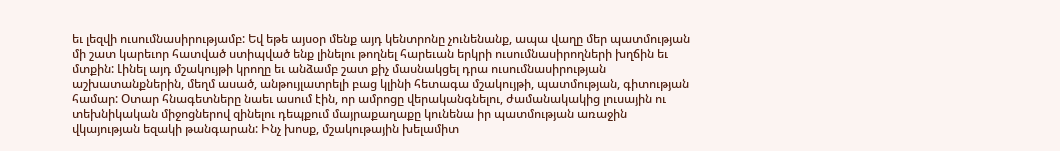եւ լեզվի ուսումնասիրությամբ: Եվ եթե այսօր մենք այդ կենտրոնը չունենանք, ապա վաղը մեր պատմության մի շատ կարեւոր հատված ստիպված ենք լինելու թողնել հարեւան երկրի ուսումնասիրողների խղճին եւ մտքին: Լինել այդ մշակույթի կրողը եւ անձամբ շատ քիչ մասնակցել դրա ուսումնասիրության աշխատանքներին, մեղմ ասած, անթույլատրելի բաց կլինի հետագա մշակույթի, պատմության, գիտության համար: Օտար հնագետները նաեւ ասում էին, որ ամրոցը վերականգնելու, ժամանակակից լուսային ու տեխնիկական միջոցներով զինելու դեպքում մայրաքաղաքը կունենա իր պատմության առաջին վկայության եզակի թանգարան: Ինչ խոսք, մշակութային խելամիտ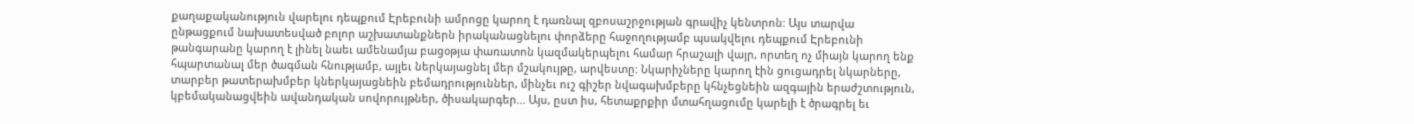քաղաքականություն վարելու դեպքում Էրեբունի ամրոցը կարող է դառնալ զբոսաշրջության գրավիչ կենտրոն: Այս տարվա ընթացքում նախատեսված բոլոր աշխատանքներն իրականացնելու փորձերը հաջողությամբ պսակվելու դեպքում Էրեբունի թանգարանը կարող է լինել նաեւ ամենամյա բացօթյա փառատոն կազմակերպելու համար հրաշալի վայր, որտեղ ոչ միայն կարող ենք հպարտանալ մեր ծագման հնությամբ, այլեւ ներկայացնել մեր մշակույթը, արվեստը: Նկարիչները կարող էին ցուցադրել նկարները, տարբեր թատերախմբեր կներկայացնեին բեմադրություններ, մինչեւ ուշ գիշեր նվագախմբերը կհնչեցնեին ազգային երաժշտություն, կբեմականացվեին ավանդական սովորույթներ, ծիսակարգեր... Այս, ըստ իս, հետաքրքիր մտահղացումը կարելի է ծրագրել եւ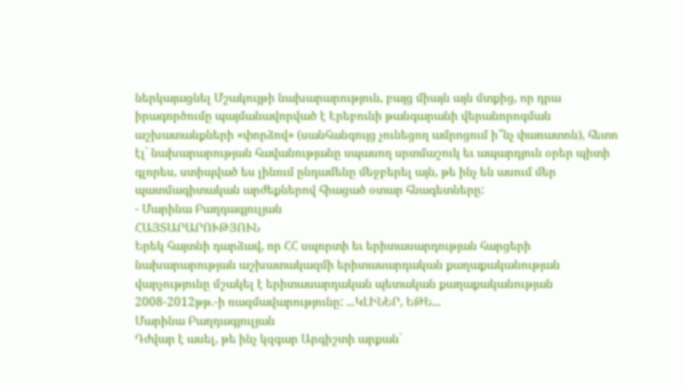ներկայացնել Մշակույթի նախարարություն, բայց միայն այն մտքից, որ դրա իրագործումը պայմանավորված է Էրեբունի թանգարանի վերանորոգման աշխատանքների «փորձով» (սանհանգույց չունեցող ամրոցում ի՞նչ փառատոն), հետո էլ` նախարարության հավանությանը սպասող սրտմաշուկ եւ ապարդյուն օրեր պիտի գլորես, ստիպված ես լինում ընդամենը մեջբերել այն, թե ինչ են ասում մեր պատմագիտական արժեքներով հիացած օտար հնագետները:
- Մարինա Բաղդագյուլյան
ՀԱՅՏԱՐԱՐՈՒԹՅՈՒՆ
Երեկ հայտնի դարձավ, որ ՀՀ սպորտի եւ երիտասարդության հարցերի նախարարության աշխատակազմի երիտասարդական քաղաքականության վարչությունը մշակել է երիտասարդական պետական քաղաքականության 2008-2012թթ.-ի ռազմավարությունը: ...ԿԼԻՆԵՐ, ԵԹԵ...
Մարինա Բաղդագյուլյան
Դժվար է ասել, թե ինչ կզգար Արգիշտի արքան`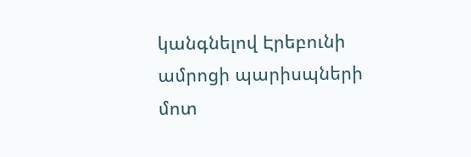կանգնելով Էրեբունի ամրոցի պարիսպների մոտ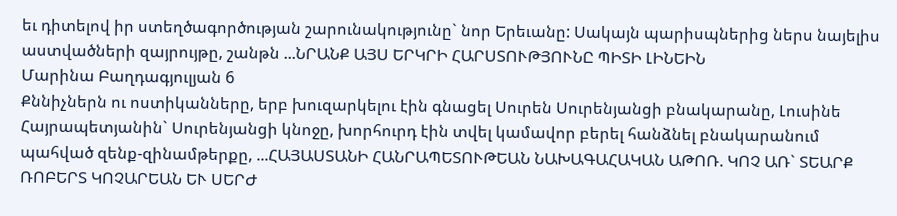եւ դիտելով իր ստեղծագործության շարունակությունը` նոր Երեւանը: Սակայն պարիսպներից ներս նայելիս աստվածների զայրույթը, շանթն ...ՆՐԱՆՔ ԱՅՍ ԵՐԿՐԻ ՀԱՐՍՏՈՒԹՅՈՒՆԸ ՊԻՏԻ ԼԻՆԵԻՆ
Մարինա Բաղդագյուլյան 6
Քննիչներն ու ոստիկանները, երբ խուզարկելու էին գնացել Սուրեն Սուրենյանցի բնակարանը, Լուսինե Հայրապետյանին` Սուրենյանցի կնոջը, խորհուրդ էին տվել կամավոր բերել հանձնել բնակարանում պահված զենք-զինամթերքը, ...ՀԱՅԱՍՏԱՆԻ ՀԱՆՐԱՊԵՏՈՒԹԵԱՆ ՆԱԽԱԳԱՀԱԿԱՆ ԱԹՈՌ. ԿՈՉ ԱՌ` ՏԵԱՐՔ ՌՈԲԵՐՏ ԿՈՉԱՐԵԱՆ ԵՒ ՍԵՐԺ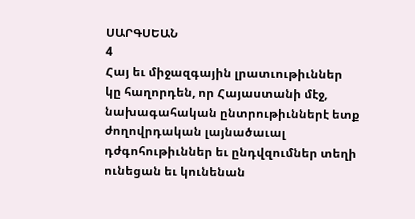ՍԱՐԳՍԵԱՆ
4
Հայ եւ միջազգային լրատւութիւններ կը հաղորդեն, որ Հայաստանի մէջ, նախագահական ընտրութիւններէ ետք ժողովրդական լայնածաւալ դժգոհութիւններ եւ ընդվզումներ տեղի ունեցան եւ կունենան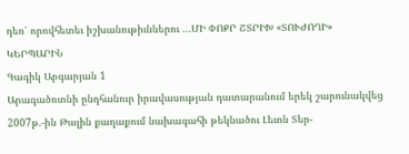դեռ՝ որովհետեւ իշխանութիւններու ...ՄԻ ՓՈՔՐ ՇՏՐԻԽ «ՏՈՒԺՈՂԻ» ԿԵՐՊԱՐԻՆ
Գագիկ Աբգարյան 1
Արագածոտնի ընդհանուր իրավասության դատարանում երեկ շարունակվեց 2007թ.-ին Թալին քաղաքում նախագահի թեկնածու Լեւոն Տեր-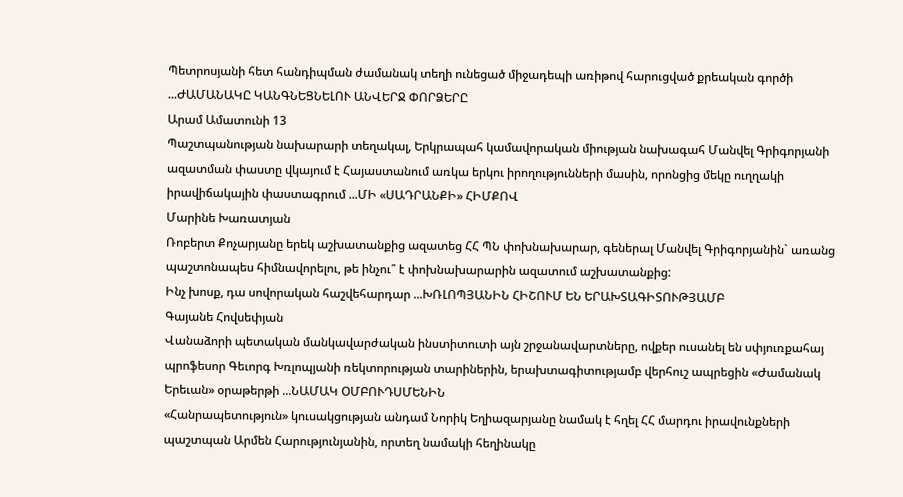Պետրոսյանի հետ հանդիպման ժամանակ տեղի ունեցած միջադեպի առիթով հարուցված քրեական գործի ...ԺԱՄԱՆԱԿԸ ԿԱՆԳՆԵՑՆԵԼՈՒ ԱՆՎԵՐՋ ՓՈՐՁԵՐԸ
Արամ Ամատունի 13
Պաշտպանության նախարարի տեղակալ, Երկրապահ կամավորական միության նախագահ Մանվել Գրիգորյանի ազատման փաստը վկայում է Հայաստանում առկա երկու իրողությունների մասին, որոնցից մեկը ուղղակի իրավիճակային փաստագրում ...ՄԻ «ՍԱԴՐԱՆՔԻ» ՀԻՄՔՈՎ
Մարինե Խառատյան
Ռոբերտ Քոչարյանը երեկ աշխատանքից ազատեց ՀՀ ՊՆ փոխնախարար, գեներալ Մանվել Գրիգորյանին` առանց պաշտոնապես հիմնավորելու, թե ինչու՞ է փոխնախարարին ազատում աշխատանքից:
Ինչ խոսք, դա սովորական հաշվեհարդար ...ԽՌԼՈՊՅԱՆԻՆ ՀԻՇՈՒՄ ԵՆ ԵՐԱԽՏԱԳԻՏՈՒԹՅԱՄԲ
Գայանե Հովսեփյան
Վանաձորի պետական մանկավարժական ինստիտուտի այն շրջանավարտները, ովքեր ուսանել են սփյուռքահայ պրոֆեսոր Գեւորգ Խռլոպյանի ռեկտորության տարիներին, երախտագիտությամբ վերհուշ ապրեցին «Ժամանակ Երեւան» օրաթերթի ...ՆԱՄԱԿ ՕՄԲՈՒԴՍՄԵՆԻՆ
«Հանրապետություն» կուսակցության անդամ Նորիկ Եղիազարյանը նամակ է հղել ՀՀ մարդու իրավունքների պաշտպան Արմեն Հարությունյանին, որտեղ նամակի հեղինակը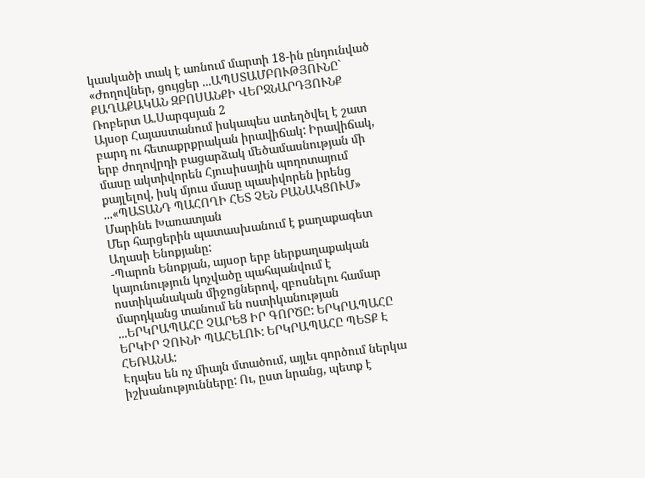կասկածի տակ է առնում մարտի 18-ին ընդունված «Ժողովներ, ցույցեր ...ԱՊՍՏԱՄԲՈՒԹՅՈՒՆԸ` ՔԱՂԱՔԱԿԱՆ ԶԲՈՍԱՆՔԻ ՎԵՐՋՆԱՐԴՅՈՒՆՔ
Ռոբերտ Ա.Սարգսյան 2
Այսօր Հայաստանում իսկապես ստեղծվել է շատ բարդ ու հետաքրքրական իրավիճակ: Իրավիճակ, երբ ժողովրդի բացարձակ մեծամասնության մի մասը ակտիվորեն Հյուսիսային պողոտայում քայլելով, իսկ մյուս մասը պասիվորեն իրենց ...«ՊԱՏԱՆԴ ՊԱՀՈՂԻ ՀԵՏ ՉԵՆ ԲԱՆԱԿՑՈՒՄ»
Մարինե Խառատյան
Մեր հարցերին պատասխանում է քաղաքագետ Աղասի Ենոքյանը:
-Պարոն Ենոքյան, այսօր երբ ներքաղաքական կայունություն կոչվածը պահպանվում է ոստիկանական միջոցներով, զբոսնելու համար մարդկանց տանում են ոստիկանության ...ԵՐԿՐԱՊԱՀԸ ՉԱՐԵՑ ԻՐ ԳՈՐԾԸ: ԵՐԿՐԱՊԱՀԸ ԵՐԿԻՐ ՉՈՒՆԻ ՊԱՀԵԼՈՒ: ԵՐԿՐԱՊԱՀԸ ՊԵՏՔ Է ՀԵՌԱՆԱ:
Էդպես են ոչ միայն մտածում, այլեւ գործում ներկա իշխանությունները: Ու, ըստ նրանց, պետք է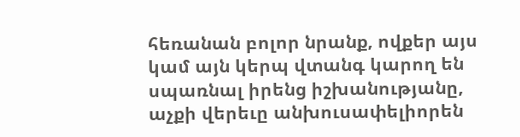հեռանան բոլոր նրանք, ովքեր այս կամ այն կերպ վտանգ կարող են սպառնալ իրենց իշխանությանը, աչքի վերեւը անխուսափելիորեն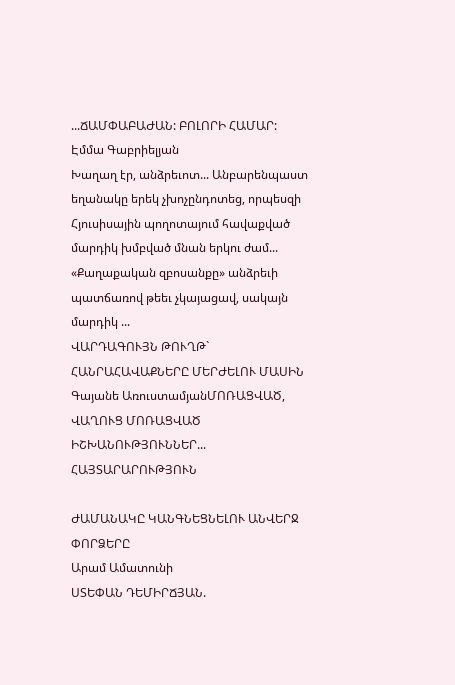...ՃԱՄՓԱԲԱԺԱՆ: ԲՈԼՈՐԻ ՀԱՄԱՐ:
Էմմա Գաբրիելյան
Խաղաղ էր, անձրեւոտ... Անբարենպաստ եղանակը երեկ չխոչընդոտեց, որպեսզի Հյուսիսային պողոտայում հավաքված մարդիկ խմբված մնան երկու ժամ...
«Քաղաքական զբոսանքը» անձրեւի պատճառով թեեւ չկայացավ, սակայն մարդիկ ...
ՎԱՐԴԱԳՈՒՅՆ ԹՈՒՂԹ` ՀԱՆՐԱՀԱՎԱՔՆԵՐԸ ՄԵՐԺԵԼՈՒ ՄԱՍԻՆ
Գայանե ԱռուստամյանՄՈՌԱՑՎԱԾ, ՎԱՂՈՒՑ ՄՈՌԱՑՎԱԾ ԻՇԽԱՆՈՒԹՅՈՒՆՆԵՐ...
ՀԱՅՏԱՐԱՐՈՒԹՅՈՒՆ

ԺԱՄԱՆԱԿԸ ԿԱՆԳՆԵՑՆԵԼՈՒ ԱՆՎԵՐՋ ՓՈՐՁԵՐԸ
Արամ Ամատունի
ՍՏԵՓԱՆ ԴԵՄԻՐՃՅԱՆ.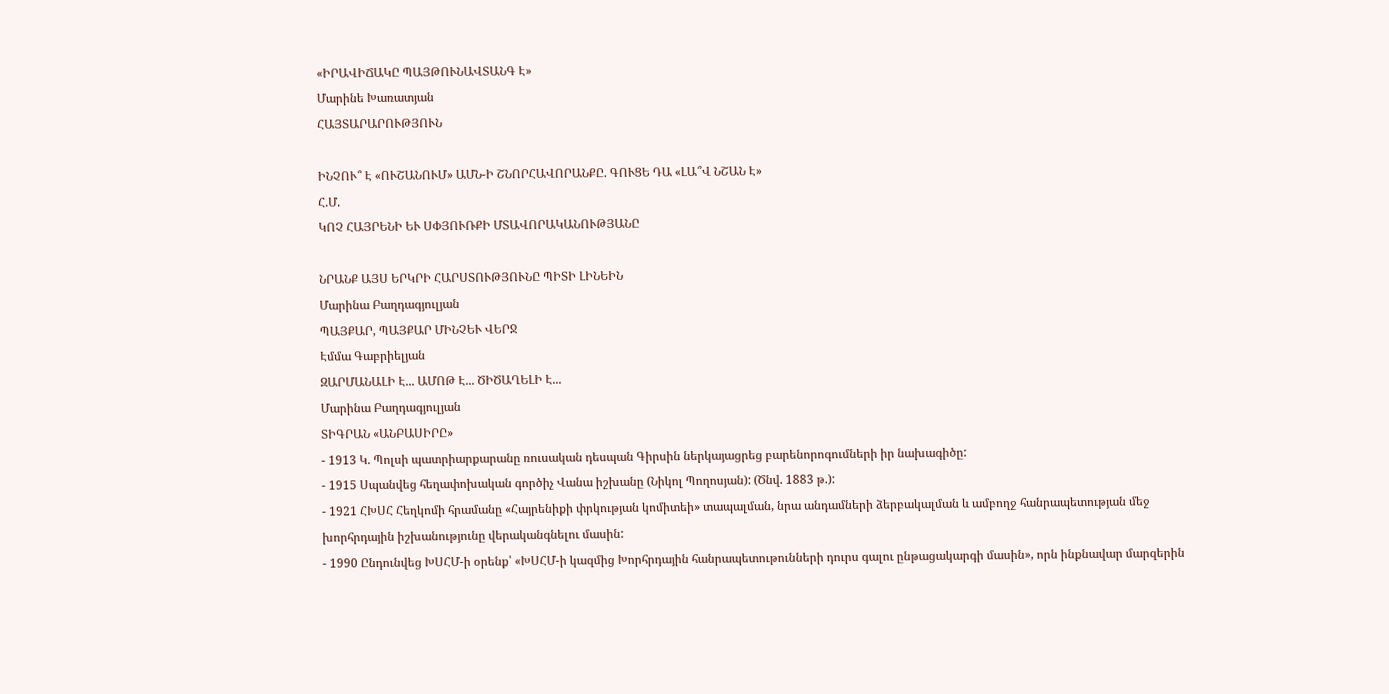«ԻՐԱՎԻՃԱԿԸ ՊԱՅԹՈՒՆԱՎՏԱՆԳ Է»
Մարինե Խառատյան
ՀԱՅՏԱՐԱՐՈՒԹՅՈՒՆ

ԻՆՉՈՒ՞ Է «ՈՒՇԱՆՈՒՄ» ԱՄՆ-Ի ՇՆՈՐՀԱՎՈՐԱՆՔԸ. ԳՈՒՑԵ ԴԱ «ԼԱ՞Վ ՆՇԱՆ Է»
Հ.Մ.
ԿՈՉ ՀԱՅՐԵՆԻ ԵՒ ՍՓՅՈՒՌՔԻ ՄՏԱՎՈՐԱԿԱՆՈՒԹՅԱՆԸ

ՆՐԱՆՔ ԱՅՍ ԵՐԿՐԻ ՀԱՐՍՏՈՒԹՅՈՒՆԸ ՊԻՏԻ ԼԻՆԵԻՆ
Մարինա Բաղդագյուլյան
ՊԱՅՔԱՐ, ՊԱՅՔԱՐ ՄԻՆՉԵՒ ՎԵՐՋ
Էմմա Գաբրիելյան
ԶԱՐՄԱՆԱԼԻ Է... ԱՄՈԹ Է... ԾԻԾԱՂԵԼԻ Է...
Մարինա Բաղդագյուլյան
ՏԻԳՐԱՆ «ԱՆԲԱՍԻՐԸ»
- 1913 Կ. Պոլսի պատրիարքարանը ռուսական դեսպան Գիրսին ներկայացրեց բարենորոգումների իր նախագիծը:
- 1915 Սպանվեց հեղափոխական գործիչ Վանա իշխանը (Նիկոլ Պողոսյան): (Ծնվ. 1883 թ.):
- 1921 ՀԽՍՀ Հեղկոմի հրամանը «Հայրենիքի փրկության կոմիտեի» տապալման, նրա անդամների ձերբակալման և ամբողջ հանրապետության մեջ խորհրդային իշխանությունը վերականգնելու մասին:
- 1990 Ընդունվեց ԽՍՀՄ-ի օրենք՝ «ԽՍՀՄ-ի կազմից Խորհրդային հանրապետութունների դուրս գալու ընթացակարգի մասին», որն ինքնավար մարզերին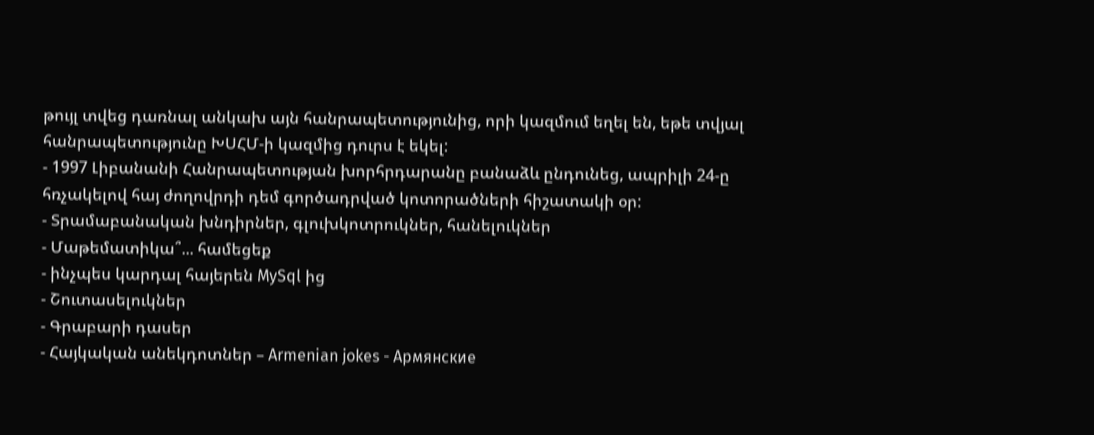թույլ տվեց դառնալ անկախ այն հանրապետությունից, որի կազմում եղել են, եթե տվյալ հանրապետությունը ԽՍՀՄ-ի կազմից դուրս է եկել:
- 1997 Լիբանանի Հանրապետության խորհրդարանը բանաձև ընդունեց, ապրիլի 24-ը հռչակելով հայ ժողովրդի դեմ գործադրված կոտորածների հիշատակի օր:
- Տրամաբանական խնդիրներ, գլուխկոտրուկներ, հանելուկներ
- Մաթեմատիկա՞... համեցեք
- ինչպես կարդալ հայերեն MySql ից
- Շուտասելուկներ
- Գրաբարի դասեր
- Հայկական անեկդոտներ – Armenian jokes - Армянские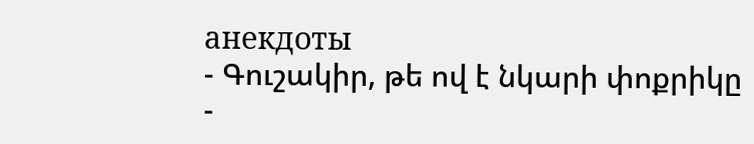анекдоты
- Գուշակիր, թե ով է նկարի փոքրիկը
-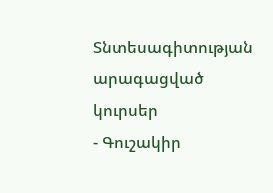Տնտեսագիտության արագացված կուրսեր
- Գուշակիր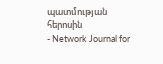պատմության հերոսին
- Network Journal for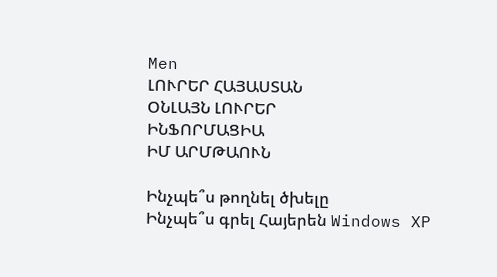Men
ԼՈՒՐԵՐ ՀԱՅԱՍՏԱՆ
ՕՆԼԱՅՆ ԼՈՒՐԵՐ
ԻՆՖՈՐՄԱՑԻԱ
ԻՄ ԱՐՄԹԱՈՒՆ

Ինչպե՞ս թողնել ծխելը
Ինչպե՞ս գրել Հայերեն Windows XP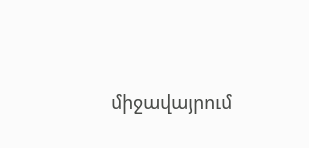միջավայրում